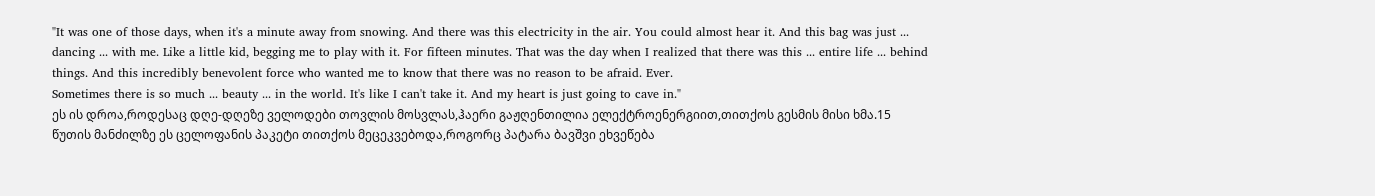"It was one of those days, when it's a minute away from snowing. And there was this electricity in the air. You could almost hear it. And this bag was just ... dancing ... with me. Like a little kid, begging me to play with it. For fifteen minutes. That was the day when I realized that there was this ... entire life ... behind things. And this incredibly benevolent force who wanted me to know that there was no reason to be afraid. Ever.
Sometimes there is so much ... beauty ... in the world. It's like I can't take it. And my heart is just going to cave in."
ეს ის დროა,როდესაც დღე-დღეზე ველოდები თოვლის მოსვლას,ჰაერი გაჟღენთილია ელექტროენერგიით,თითქოს გესმის მისი ხმა.15 წუთის მანძილზე ეს ცელოფანის პაკეტი თითქოს მეცეკვებოდა,როგორც პატარა ბავშვი ეხვეწება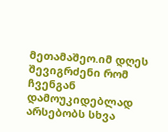მეთამაშეო.იმ დღეს შევიგრძენი რომ ჩვენგან დამოუკიდებლად არსებობს სხვა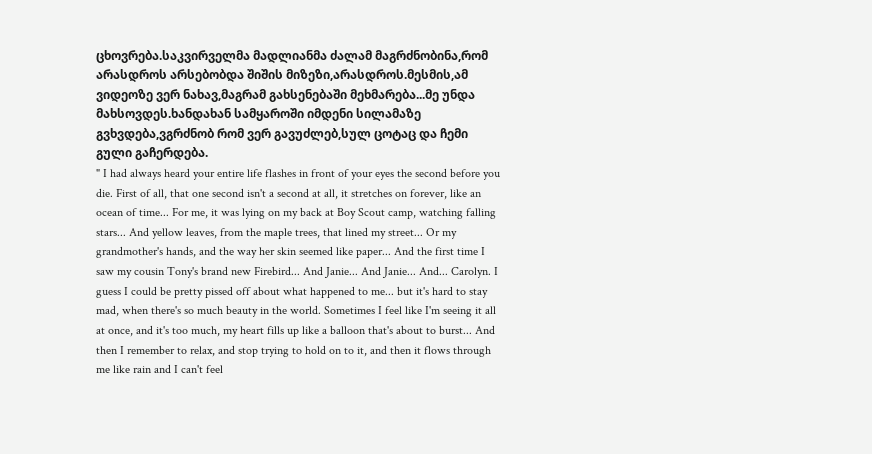ცხოვრება.საკვირველმა მადლიანმა ძალამ მაგრძნობინა,რომ არასდროს არსებობდა შიშის მიზეზი,არასდროს.მესმის,ამ ვიდეოზე ვერ ნახავ,მაგრამ გახსენებაში მეხმარება...მე უნდა მახსოვდეს.ხანდახან სამყაროში იმდენი სილამაზე გვხვდება,ვგრძნობ რომ ვერ გავუძლებ,სულ ცოტაც და ჩემი გული გაჩერდება.
" I had always heard your entire life flashes in front of your eyes the second before you die. First of all, that one second isn't a second at all, it stretches on forever, like an ocean of time... For me, it was lying on my back at Boy Scout camp, watching falling stars... And yellow leaves, from the maple trees, that lined my street... Or my grandmother's hands, and the way her skin seemed like paper... And the first time I saw my cousin Tony's brand new Firebird... And Janie... And Janie... And... Carolyn. I guess I could be pretty pissed off about what happened to me... but it's hard to stay mad, when there's so much beauty in the world. Sometimes I feel like I'm seeing it all at once, and it's too much, my heart fills up like a balloon that's about to burst... And then I remember to relax, and stop trying to hold on to it, and then it flows through me like rain and I can't feel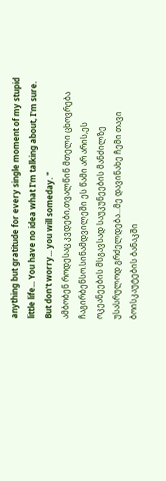anything but gratitude for every single moment of my stupid little life... You have no idea what I'm talking about, I'm sure. But don't worry... you will someday. "
ამბობენ როდესაც კვდები,თვალწინ მთელი ცხოვრება ჩაგირბენსო.სინამდვილეში ეს წამი არ არის,ეს ოკეანეების მსგავსად საუკუნეების მანძილზე უსასრულოდ გრძელდება...მე დავინახე ჩემი თავი ბოისკაუტების ბანაკში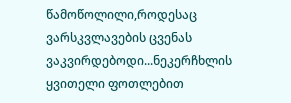წამოწოლილი,როდესაც ვარსკვლავების ცვენას ვაკვირდებოდი...ნეკერჩხლის ყვითელი ფოთლებით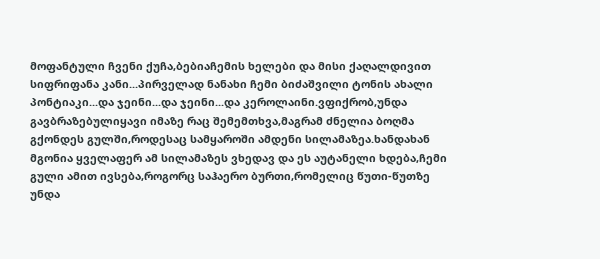მოფანტული ჩვენი ქუჩა,ბებიაჩემის ხელები და მისი ქაღალდივით სიფრიფანა კანი...პირველად ნანახი ჩემი ბიძაშვილი ტონის ახალი პონტიაკი...და ჯეინი...და ჯეინი...და კეროლაინი.ვფიქრობ,უნდა გავბრაზებულიყავი იმაზე რაც შემემთხვა,მაგრამ ძნელია ბოღმა გქონდეს გულში,როდესაც სამყაროში ამდენი სილამაზეა.ხანდახან მგონია ყველაფერ ამ სილამაზეს ვხედავ და ეს აუტანელი ხდება,ჩემი გული ამით ივსება,როგორც საჰაერო ბურთი,რომელიც წუთი-წუთზე უნდა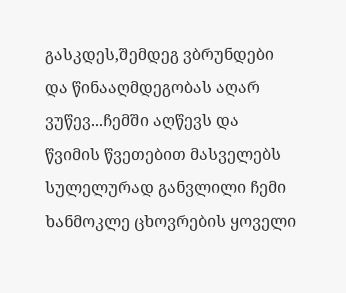გასკდეს,შემდეგ ვბრუნდები და წინააღმდეგობას აღარ ვუწევ...ჩემში აღწევს და წვიმის წვეთებით მასველებს სულელურად განვლილი ჩემი ხანმოკლე ცხოვრების ყოველი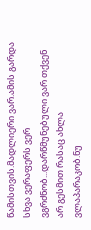წამისთვის.მადლიერი ვარ.ამის გარდა სხვა ვერაფერს ვერ ვგრძნობ...დარწმუნებული ვარ თქვენ არ გესმით რასაც ახლა ვლაპარაკობ.ნუ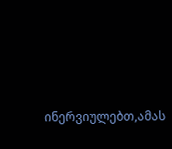ინერვიულებთ,ამას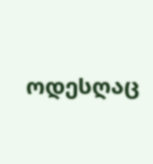ოდესღაც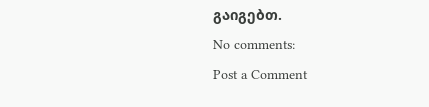გაიგებთ.
No comments:
Post a Comment